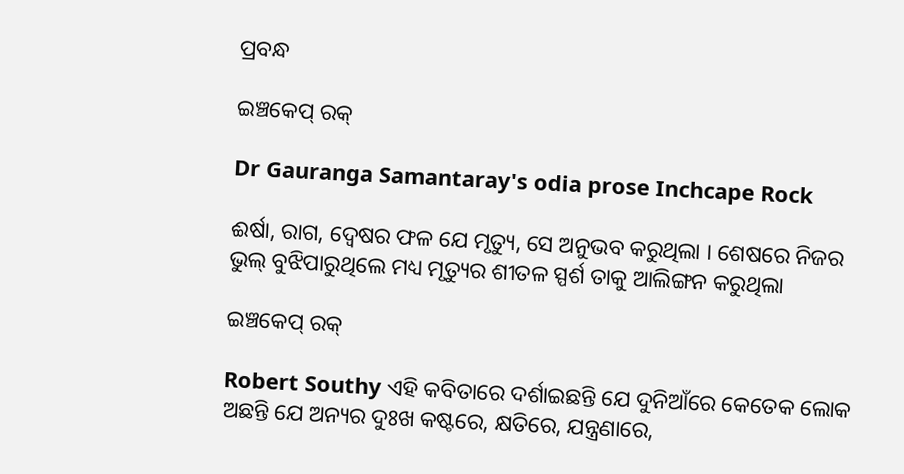ପ୍ରବନ୍ଧ

ଇଞ୍ଚକେପ୍ ରକ୍

Dr Gauranga Samantaray's odia prose Inchcape Rock

ଈର୍ଷା, ରାଗ, ଦ୍ୱେଷର ଫଳ ଯେ ମୃତ୍ୟୁ, ସେ ଅନୁଭବ କରୁଥିଲା । ଶେଷରେ ନିଜର ଭୁଲ୍ ବୁଝିପାରୁଥିଲେ ମଧ୍ୟ ମୃତ୍ୟୁର ଶୀତଳ ସ୍ପର୍ଶ ତାକୁ ଆଲିଙ୍ଗନ କରୁଥିଲା

ଇଞ୍ଚକେପ୍ ରକ୍

Robert Southy ଏହି କବିତାରେ ଦର୍ଶାଇଛନ୍ତି ଯେ ଦୁନିଆଁରେ କେତେକ ଲୋକ ଅଛନ୍ତି ଯେ ଅନ୍ୟର ଦୁଃଖ କଷ୍ଟରେ, କ୍ଷତିରେ, ଯନ୍ତ୍ରଣାରେ,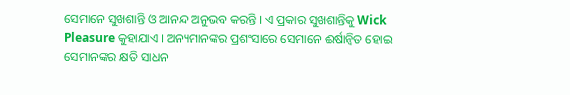ସେମାନେ ସୁଖଶାନ୍ତି ଓ ଆନନ୍ଦ ଅନୁଭବ କରନ୍ତି । ଏ ପ୍ରକାର ସୁଖଶାନ୍ତିକୁ Wick Pleasure କୁହାଯାଏ । ଅନ୍ୟମାନଙ୍କର ପ୍ରଶଂସାରେ ସେମାନେ ଈର୍ଷାନ୍ୱିତ ହୋଇ ସେମାନଙ୍କର କ୍ଷତି ସାଧନ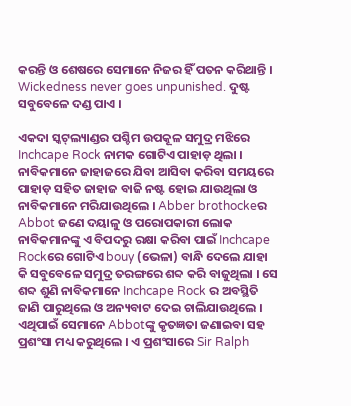କରନ୍ତି ଓ ଶେଷରେ ସେମାନେ ନିଜର ହିଁ ପତନ କରିଥାନ୍ତି । Wickedness never goes unpunished. ଦୁଷ୍ଟ ସବୁବେଳେ ଦଣ୍ଡ ପାଏ ।

ଏକଦା ସ୍କଟ୍‌ଲ୍ୟାଣ୍ଡର ପଶ୍ଚିମ ଉପକୂଳ ସମୁଦ୍ର ମଝିରେ Inchcape Rock ନାମକ ଗୋଟିଏ ପାହାଡ଼ ଥିଲା । ନାବିକମାନେ ଜାହାଜରେ ଯିବା ଆସିବା କରିବା ସମୟରେ ପାହାଡ଼ ସହିତ ଜାହାଜ ବାଜି ନଷ୍ଟ ହୋଇ ଯାଉଥିଲା ଓ ନାବିକମାନେ ମରିଯାଉଥିଲେ । Abber brothockeର Abbot ଜଣେ ଦୟାଳୁ ଓ ପରୋପକାରୀ ଲୋକ ନାବିକମାନଙ୍କୁ ଏ ବିପଦରୁ ରକ୍ଷା କରିବା ପାଇଁ Inchcape Rockରେ ଗୋଟିଏ bouy (ଭେଳା) ବାନ୍ଧି ଦେଲେ ଯାହା କି ସବୁବେଳେ ସମୁଦ୍ର ତରଙ୍ଗରେ ଶବ୍ଦ କରି ବାଜୁଥିଲା । ସେ ଶବ୍ଦ ଶୁଣି ନାବିକମାନେ Inchcape Rock ର ଅବସ୍ଥିତି ଜାଣି ପାରୁଥିଲେ ଓ ଅନ୍ୟବାଟ ଦେଇ ଚାଲିଯାଉଥିଲେ । ଏଥିପାଇଁ ସେମାନେ Abbotଙ୍କୁ କୃତଜ୍ଞତା ଜଣାଇବା ସହ ପ୍ରଶଂସା ମଧ୍ୟ କରୁଥିଲେ । ଏ ପ୍ରଶଂସାରେ Sir Ralph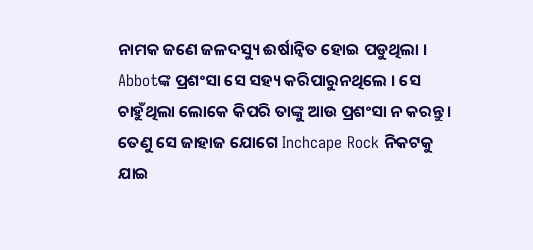ନାମକ ଜଣେ ଜଳଦସ୍ୟୁ ଈର୍ଷାନ୍ୱିତ ହୋଇ ପଡୁଥିଲା । Abbotଙ୍କ ପ୍ରଶଂସା ସେ ସହ୍ୟ କରିପାରୁନଥିଲେ । ସେ ଚାହୁଁଥିଲା ଲୋକେ କିପରି ତାଙ୍କୁ ଆଉ ପ୍ରଶଂସା ନ କରନ୍ତୁ । ତେଣୁ ସେ ଜାହାଜ ଯୋଗେ Inchcape Rock ନିକଟକୁ ଯାଇ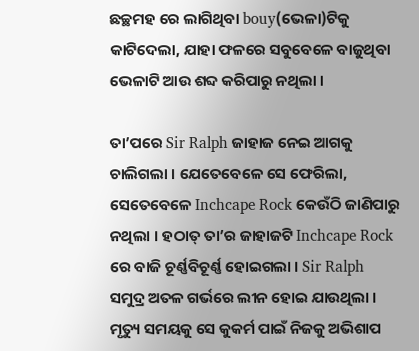ଛଚ୍ଛମହ ରେ ଲାଗିଥିବା bouy(ଭେଳା)ଟିକୁ କାଟିଦେଲା, ଯାହା ଫଳରେ ସବୁବେଳେ ବାଜୁଥିବା ଭେଳାଟି ଆଉ ଶବ୍ଦ କରିପାରୁ ନଥିଲା ।

ତା’ପରେ Sir Ralph ଜାହାଜ ନେଇ ଆଗକୁ ଚାଲିଗଲା । ଯେତେବେଳେ ସେ ଫେରିଲା, ସେତେବେଳେ Inchcape Rock କେଉଁଠି ଜାଣିପାରୁ ନଥିଲା । ହଠାତ୍ ତା’ର ଜାହାଜଟି Inchcape Rock ରେ ବାଜି ଚୂର୍ଣ୍ଣବିଚୂର୍ଣ୍ଣ ହୋଇଗଲା । Sir Ralph ସମୁଦ୍ର ଅତଳ ଗର୍ଭରେ ଲୀନ ହୋଇ ଯାଉଥିଲା । ମୃତ୍ୟୁ ସମୟକୁ ସେ କୁକର୍ମ ପାଇଁ ନିଜକୁ ଅଭିଶାପ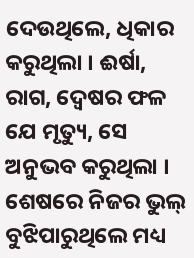ଦେଉଥିଲେ, ଧିକାର କରୁଥିଲା । ଈର୍ଷା, ରାଗ, ଦ୍ୱେଷର ଫଳ ଯେ ମୃତ୍ୟୁ, ସେ ଅନୁଭବ କରୁଥିଲା । ଶେଷରେ ନିଜର ଭୁଲ୍ ବୁଝିପାରୁଥିଲେ ମଧ୍ୟ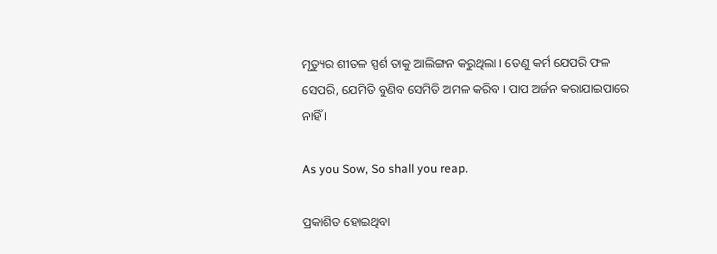ମୃତ୍ୟୁର ଶୀତଳ ସ୍ପର୍ଶ ତାକୁ ଆଲିଙ୍ଗନ କରୁଥିଲା । ତେଣୁ କର୍ମ ଯେପରି ଫଳ ସେପରି, ଯେମିତି ବୁଣିବ ସେମିତି ଅମଳ କରିବ । ପାପ ଅର୍ଜନ କରାଯାଇପାରେ ନାହିଁ ।

As you Sow, So shall you reap.

ପ୍ରକାଶିତ ହୋଇଥିବା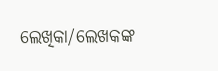ଲେଖିକା/ଲେଖକଙ୍କ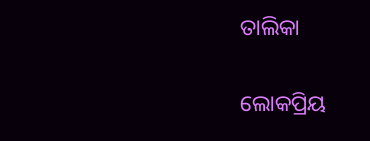ତାଲିକା

ଲୋକପ୍ରିୟ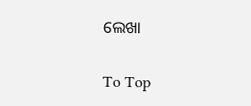ଲେଖା

To Top